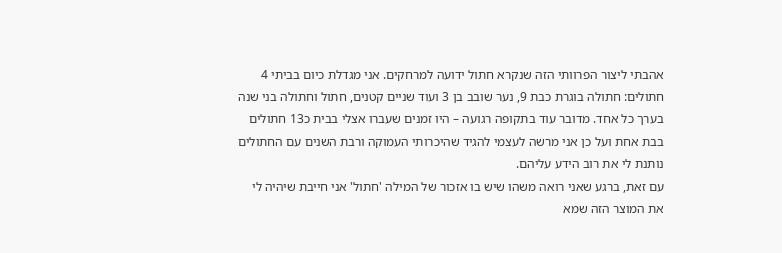אהבתי ליצור הפרוותי הזה שנקרא חתול ידועה למרחקים. אני מגדלת כיום בביתי 4 חתולים: חתולה בוגרת כבת 9, נער שובב בן 3 ועוד שניים קטנים, חתול וחתולה בני שנה בערך כל אחד. מדובר עוד בתקופה רגועה – היו זמנים שעברו אצלי בבית כ13 חתולים בבת אחת ועל כן אני מרשה לעצמי להגיד שהיכרותי העמוקה ורבת השנים עם החתולים נותנת לי את רוב הידע עליהם.
עם זאת, ברגע שאני רואה משהו שיש בו אזכור של המילה 'חתול' אני חייבת שיהיה לי את המוצר הזה שמא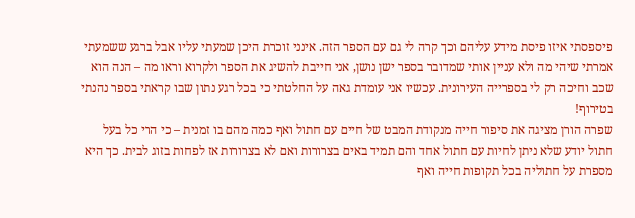פיספסתי איזו פיסת מידע עליהם וכך קרה לי גם עם הספר הזה. אינני זוכרת היכן שמעתי עליו אבל ברגע ששמעתי אמרתי שיהי מה ולא עניין אותי שמדובר בספר ישן נושן, אני חייבת להשיג את הספר ולקרוא וראו מה – הנה הוא שכב וחיכה רק לי בספרייה העירונית. עכשיו אני עומדת גאה על החלטתי כי בכל רגע נתון שבו קראתי בספר נהנתי בטירוף!
שפרה הורן מציגה את סיפור חייה מנקודת המבט של חיים עם חתול ואף כמה מהם בו זמנית – כי הרי כל בעל חתול יודע שלא ניתן לחיות עם חתול אחד והם תמיד באים בצרורות ואם לא בצרורות אז לפחות בזוג לבית. כך היא מספרת על חתוליה בכל תקופות חייה ואף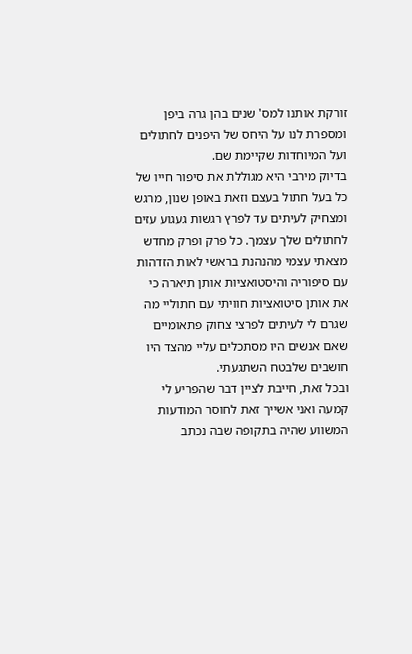זורקת אותנו למס' שנים בהן גרה ביפן ומספרת לנו על היחס של היפנים לחתולים ועל המיוחדות שקיימת שם.
בדיוק מירבי היא מגוללת את סיפור חייו של כל בעל חתול בעצם וזאת באופן שנון, מרגש ומצחיק לעיתים עד לפרץ רגשות געגוע עזים לחתולים שלך עצמך. כל פרק ופרק מחדש מצאתי עצמי מהנהנת בראשי לאות הזדהות עם סיפוריה והיסטואציות אותן תיארה כי את אותן סיטואציות חוויתי עם חתוליי מה שגרם לי לעיתים לפרצי צחוק פתאומיים שאם אנשים היו מסתכלים עליי מהצד היו חושבים שלבטח השתגעתי.
ובכל זאת, חייבת לציין דבר שהפריע לי קמעה ואני אשייך זאת לחוסר המודעות המשווע שהיה בתקופה שבה נכתב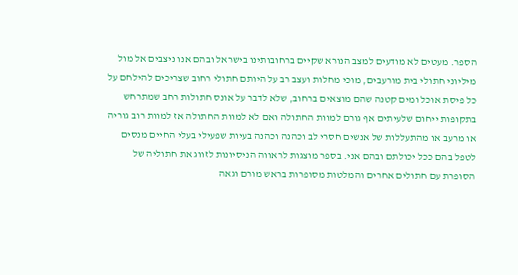הספר. מעטים לא מודעים למצב הנורא שקיים ברחובותינו בישראל ובהם אנו ניצבים אל מול מיליוני חתולי בית מורעבים, מוכי מחלות ועצב רב על היותם חתולי רחוב שצריכים להילחם על כל פיסת אוכל ומים קטנה שהם מוצאים ברחוב, שלא לדבר על אונס חתולות רחב שמתרחש בתקופות ייחום שלעיתים אף גורם למוות החתולה ואם לא למוות החתולה אז למוות רוב גוריה או מרעב או מהתעללות של אנשים חסרי לב וכהנה וכהנה בעיות שפעילי בעלי החיים מנסים לטפל בהם ככל יכולתם ובהם אני. בספר מוצגות לראווה הניסיונות לזווג את חתוליה של הסופרת עם חתולים אחרים והמלטות מסופרות בראש מורם וגאה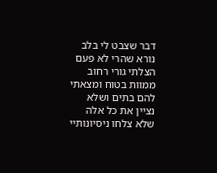דבר שצבט לי בלב נורא שהרי לא פעם הצלתי גורי רחוב ממוות בטוח ומצאתי להם בתים ושלא נציין את כל אלה שלא צלחו ניסיונותיי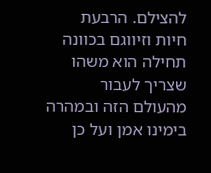להצילם. הרבעת חיות וזיווגם בכוונה תחילה הוא משהו שצריך לעבור מהעולם הזה ובמהרה בימינו אמן ועל כן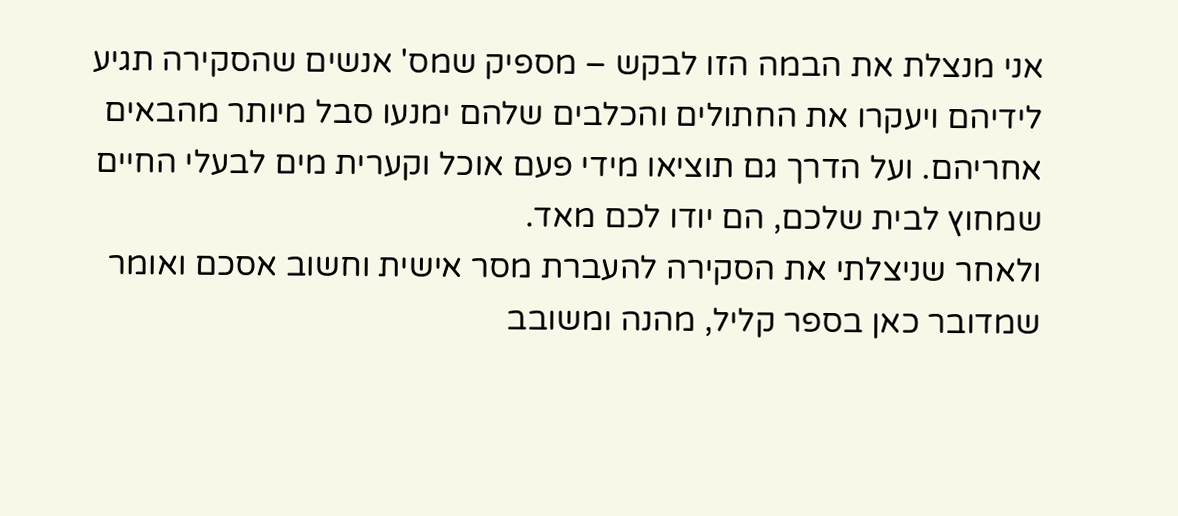אני מנצלת את הבמה הזו לבקש – מספיק שמס' אנשים שהסקירה תגיע לידיהם ויעקרו את החתולים והכלבים שלהם ימנעו סבל מיותר מהבאים אחריהם. ועל הדרך גם תוציאו מידי פעם אוכל וקערית מים לבעלי החיים שמחוץ לבית שלכם, הם יודו לכם מאד.
ולאחר שניצלתי את הסקירה להעברת מסר אישית וחשוב אסכם ואומר שמדובר כאן בספר קליל, מהנה ומשובב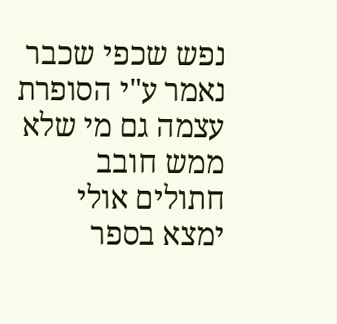נפש שכפי שכבר נאמר ע"י הסופרת עצמה גם מי שלא ממש חובב חתולים אולי ימצא בספר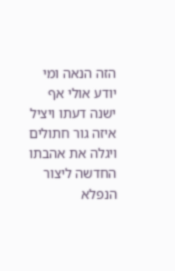הזה הנאה ומי יודע אולי אף ישנה דעתו ויציל איזה גור חתולים ויגלה את אהבתו החדשה ליצור הנפלא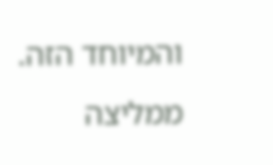והמיוחד הזה. ממליצה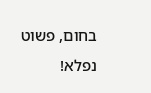בחום, פשוט נפלא!